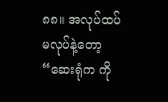၈၈။ အလုပ်ထပ်မလုပ်နဲ့တော့
“ဆေးရုံက ကို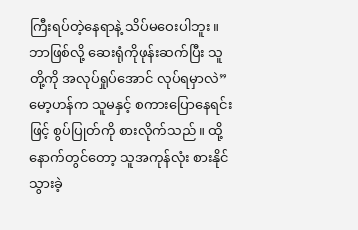ကြီးရပ်တဲ့နေရာနဲ့ သိပ်မဝေးပါဘူး။ ဘာဖြစ်လို့ ဆေးရုံကိုဖုန်းဆက်ပြီး သူတို့ကို အလုပ်ရှုပ်အောင် လုပ်ရမှာလဲ”
မော့ဟန်က သူမနှင့် စကားပြောနေရင်းဖြင့် စွပ်ပြုတ်ကို စားလိုက်သည်။ ထို့နောက်တွင်တော့ သူအကုန်လုံး စားနိုင်သွားခဲ့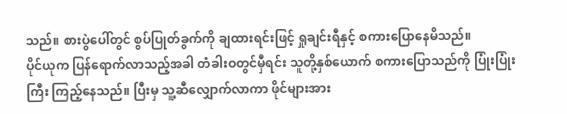သည်။ စားပွဲပေါ်တွင် စွပ်ပြုတ်ခွက်ကို ချထားရင်းဖြင့် ရှုချင်းရီနှင့် စကားပြောနေမိသည်။
ပိုင်ယုက ပြန်ရောက်လာသည့်အခါ တံခါးဝတွင်မှီရင်း သူတို့နှစ်ယောက် စကားပြောသည်ကို ပြုံးပြုံးကြီး ကြည့်နေသည်။ ပြီးမှ သူ့ဆီလျှောက်လာကာ ဖိုင်များအား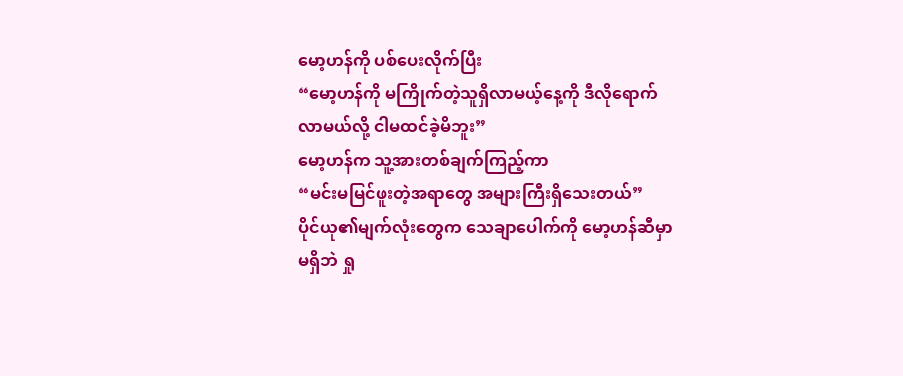မော့ဟန်ကို ပစ်ပေးလိုက်ပြီး
“မော့ဟန်ကို မကြိုက်တဲ့သူရှိလာမယ့်နေ့ကို ဒီလိုရောက်လာမယ်လို့ ငါမထင်ခဲ့မိဘူး”
မော့ဟန်က သူ့အားတစ်ချက်ကြည့်ကာ
“မင်းမမြင်ဖူးတဲ့အရာတွေ အများကြီးရှိသေးတယ်”
ပိုင်ယု၏မျက်လုံးတွေက သေချာပေါက်ကို မော့ဟန်ဆီမှာမရှိဘဲ ရှု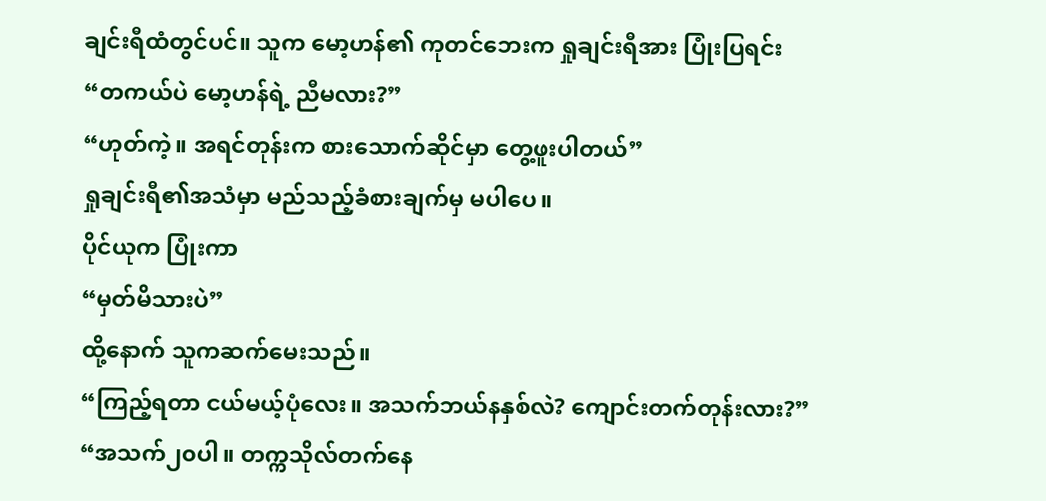ချင်းရီထံတွင်ပင်။ သူက မော့ဟန်၏ ကုတင်ဘေးက ရှုချင်းရီအား ပြုံးပြရင်း
“တကယ်ပဲ မော့ဟန်ရဲ့ ညီမလား?”
“ဟုတ်ကဲ့။ အရင်တုန်းက စားသောက်ဆိုင်မှာ တွေ့ဖူးပါတယ်”
ရှုချင်းရီ၏အသံမှာ မည်သည့်ခံစားချက်မှ မပါပေ။
ပိုင်ယုက ပြုံးကာ
“မှတ်မိသားပဲ”
ထို့နောက် သူကဆက်မေးသည်။
“ကြည့်ရတာ ငယ်မယ့်ပုံလေး။ အသက်ဘယ်နနှစ်လဲ? ကျောင်းတက်တုန်းလား?”
“အသက်၂၀ပါ။ တက္ကသိုလ်တက်နေ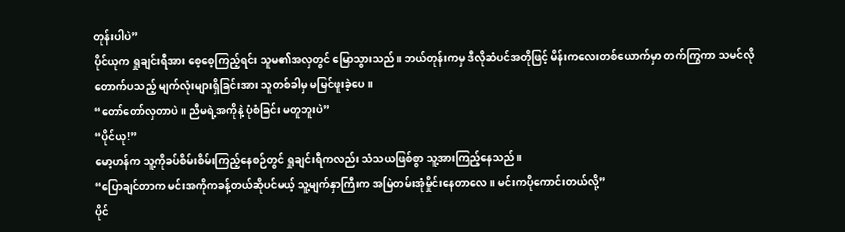တုန်းပါပဲ”
ပိုင်ယုက ရှုချင်းရီအား စေ့စေ့ကြည့်ရင်း သူမ၏အလှတွင် မြောသွားသည်။ ဘယ်တုန်းကမှ ဒီလိုဆံပင်အတိုဖြင့် မိန်းကလေးတစ်ယောက်မှာ တက်ကြွကာ သမင်လိုတောက်ပသည့် မျက်လုံးများရှိခြင်းအား သူတစ်ခါမှ မမြင်ဖူးခဲ့ပေ။
“တော်တော်လှတာပဲ။ ညီမရဲ့အကိုနဲ့ ပုံစံခြင်း မတူဘူးပဲ”
“ပိုင်ယု!”
မော့ဟန်က သူ့ကိုခပ်စိမ်းစိမ်းကြည့်နေစဉ်တွင် ရှုချင်းရီကလည်း သံသယဖြစ်စွာ သူ့အားကြည့်နေသည်။
“ပြောချင်တာက မင်းအကိုကခန့်တယ်ဆိုပင်မယ့် သူ့မျက်နှာကြီးက အမြဲတမ်းအုံမှိုင်းနေတာလေ။ မင်းကပိုကောင်းတယ်လို့”
ပိုင်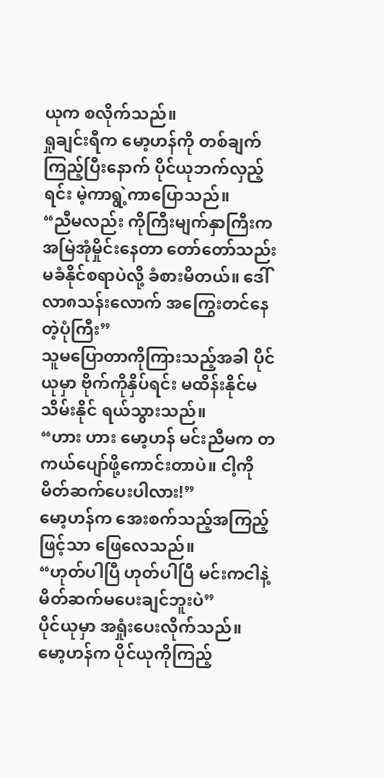ယုက စလိုက်သည်။
ရှုချင်းရီက မော့ဟန်ကို တစ်ချက်ကြည့်ပြီးနောက် ပိုင်ယုဘက်လှည့်ရင်း မဲ့ကာရွဲ့ကာပြောသည်။
“ညီမလည်း ကိုကြီးမျက်နှာကြီးက အမြဲအုံမှိုင်းနေတာ တော်တော်သည်းမခံနိုင်စရာပဲလို့ ခံစားမိတယ်။ ဒေါ်လာ၈သန်းလောက် အကြွေးတင်နေတဲ့ပုံကြီး”
သူမပြောတာကိုကြားသည့်အခါ ပိုင်ယုမှာ ဗိုက်ကိုနှိပ်ရင်း မထိန်းနိုင်မသိမ်းနိုင် ရယ်သွားသည်။
“ဟား ဟား မော့ဟန် မင်းညီမက တကယ်ပျော်ဖို့ကောင်းတာပဲ။ ငါ့ကိုမိတ်ဆက်ပေးပါလား!”
မော့ဟန်က အေးစက်သည့်အကြည့်ဖြင့်သာ ဖြေလေသည်။
“ဟုတ်ပါပြီ ဟုတ်ပါပြီ မင်းကငါနဲ့ မိတ်ဆက်မပေးချင်ဘူးပဲ”
ပိုင်ယုမှာ အရှုံးပေးလိုက်သည်။
မော့ဟန်က ပိုင်ယုကိုကြည့်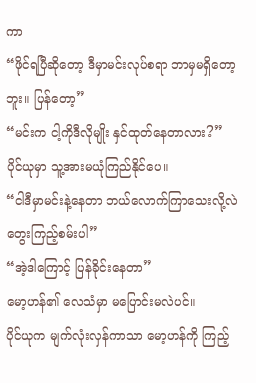ကာ
“ဖိုင်ရပြီဆိုတော့ ဒီမှာမင်းလုပ်စရာ ဘာမှမရှိတော့ဘူး။ ပြန်တော့”
“မင်းက ငါ့ကိုဒီလိုမျိုး နှင်ထုတ်နေတာလား?”
ပိုင်ယုမှာ သူ့အားမယုံကြည်နိုင်ပေ။
“ငါဒီမှာမင်းနဲ့နေတာ ဘယ်လောက်ကြာသေးလို့လဲ တွေးကြည့်စမ်းပါ”
“အဲ့ဒါကြောင့် ပြန်ခိုင်းနေတာ”
မော့ဟန်၏ လေသံမှာ မပြောင်းမလဲပင်။
ပိုင်ယုက မျက်လုံးလှန်ကာသာ မော့ဟန်ကို ကြည့်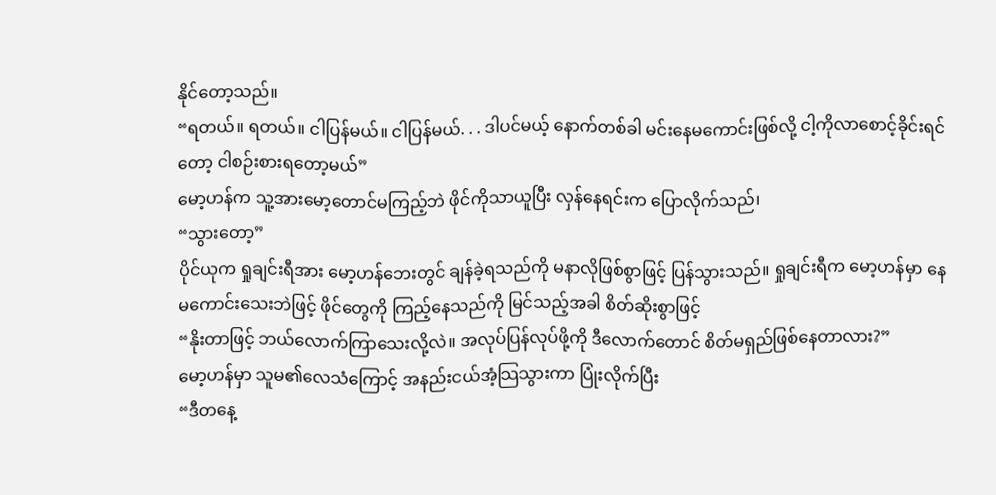နိုင်တော့သည်။
“ရတယ်။ ရတယ်။ ငါပြန်မယ်။ ငါပြန်မယ်. . . ဒါပင်မယ့် နောက်တစ်ခါ မင်းနေမကောင်းဖြစ်လို့ ငါ့ကိုလာစောင့်ခိုင်းရင်တော့ ငါစဉ်းစားရတော့မယ်”
မော့ဟန်က သူ့အားမော့တောင်မကြည့်ဘဲ ဖိုင်ကိုသာယူပြီး လှန်နေရင်းက ပြောလိုက်သည်၊
“သွားတော့”
ပိုင်ယုက ရှုချင်းရီအား မော့ဟန်ဘေးတွင် ချန်ခဲ့ရသည်ကို မနာလိုဖြစ်စွာဖြင့် ပြန်သွားသည်။ ရှုချင်းရီက မော့ဟန်မှာ နေမကောင်းသေးဘဲဖြင့် ဖိုင်တွေကို ကြည့်နေသည်ကို မြင်သည့်အခါ စိတ်ဆိုးစွာဖြင့်
“နိုးတာဖြင့် ဘယ်လောက်ကြာသေးလို့လဲ။ အလုပ်ပြန်လုပ်ဖို့ကို ဒီလောက်တောင် စိတ်မရှည်ဖြစ်နေတာလား?”
မော့ဟန်မှာ သူမ၏လေသံကြောင့် အနည်းငယ်အံ့သြသွားကာ ပြုံးလိုက်ပြီး
“ဒီတနေ့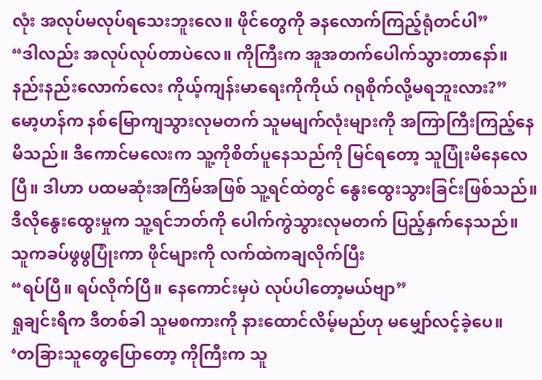လုံး အလုပ်မလုပ်ရသေးဘူးလေ။ ဖိုင်တွေကို ခနလောက်ကြည့်ရုံတင်ပါ”
“ဒါလည်း အလုပ်လုပ်တာပဲလေ။ ကိုကြီးက အူအတက်ပေါက်သွားတာနော်။ နည်းနည်းလောက်လေး ကိုယ့်ကျန်းမာရေးကိုကိုယ် ဂရုစိုက်လို့မရဘူးလား?”
မော့ဟန်က နစ်မြောကျသွားလုမတက် သူမမျက်လုံးများကို အကြာကြီးကြည့်နေမိသည်။ ဒီကောင်မလေးက သူ့ကိုစိတ်ပူနေသည်ကို မြင်ရတော့ သူပြုံးမိနေလေပြီ။ ဒါဟာ ပထမဆုံးအကြိမ်အဖြစ် သူ့ရင်ထဲတွင် နွေးထွေးသွားခြင်းဖြစ်သည်။ ဒီလိုနွေးထွေးမှုက သူ့ရင်ဘတ်ကို ပေါက်ကွဲသွားလုမတက် ပြည့်နှက်နေသည်။
သူကခပ်ဖွဖွပြုံးကာ ဖိုင်များကို လက်ထဲကချလိုက်ပြီး
“ရပ်ပြီ။ ရပ်လိုက်ပြီ။ နေကောင်းမှပဲ လုပ်ပါတော့မယ်ဗျာ”
ရှုချင်းရီက ဒီတစ်ခါ သူမစကားကို နားထောင်လိမ့်မည်ဟု မမျှော်လင့်ခဲ့ပေ။
‘တခြားသူတွေပြောတော့ ကိုကြီးက သူ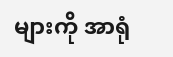များကို အာရုံ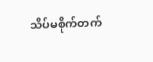သိပ်မစိုက်တက်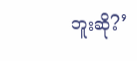ဘူးဆို?’